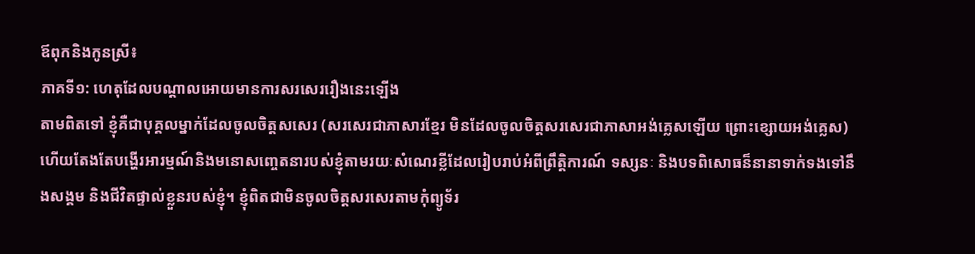ឪពុកនិងកូនស្រី៖
ភាគទី១: ហេតុដែលបណ្តាលអោយមានការសរសេររឿងនេះឡើង
តាមពិតទៅ ខ្ញុំគឺជាបុគ្គលម្នាក់ដែលចូលចិត្តសសេរ (សរសេរជាភាសារខ្មែរ មិនដែលចូលចិត្តសរសេរជាភាសាអង់គ្លេសឡើយ ព្រោះខ្សោយអង់គ្លេស) ហើយតែងតែបង្ហើរអារម្មណ៍និងមនោសញ្ចេតនារបស់ខ្ញុំតាមរយៈសំណេរខ្លីដែលរៀបរាប់អំពីព្រឹត្តិការណ៍ ទស្សនៈ និងបទពិសោធន៏នានាទាក់ទងទៅនឹងសង្គម និងជីវិតផ្ទាល់ខ្លួនរបស់ខ្ញុំ។ ខ្ញុំពិតជាមិនចូលចិត្តសរសេរតាមកុំព្យូទ័រ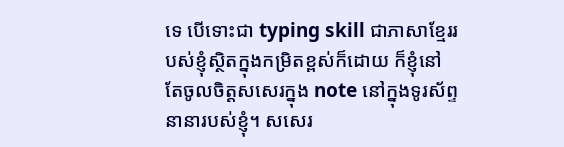ទេ បើទោះជា typing skill ជាភាសាខ្មែររបស់ខ្ញុំស្ថិតក្នុងកម្រិតខ្ពស់ក៏ដោយ ក៏ខ្ញុំនៅតែចូលចិត្តសសេរក្នុង note នៅក្នុងទូរស័ព្ទនានារបស់ខ្ញុំ។ សសេរ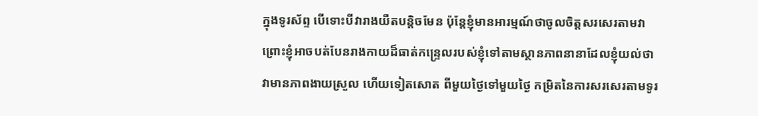ក្នុងទូរស័ព្ទ បើទោះបីវារាងយឺតបន្តិចមែន ប៉ុន្តែខ្ញុំមានអារម្មណ៍ថាចូលចិត្តសរសេរតាមវា ព្រោះខ្ញុំអាចបត់បែនរាងកាយដ៏ធាត់កន្ទ្រេលរបស់ខ្ញុំទៅតាមស្ថានភាពនានាដែលខ្ញុំយល់ថាវាមានភាពងាយស្រួល ហើយទៀតសោត ពីមួយថ្ងៃទៅមួយថ្ងៃ កម្រិតនៃការសរសេរតាមទូរ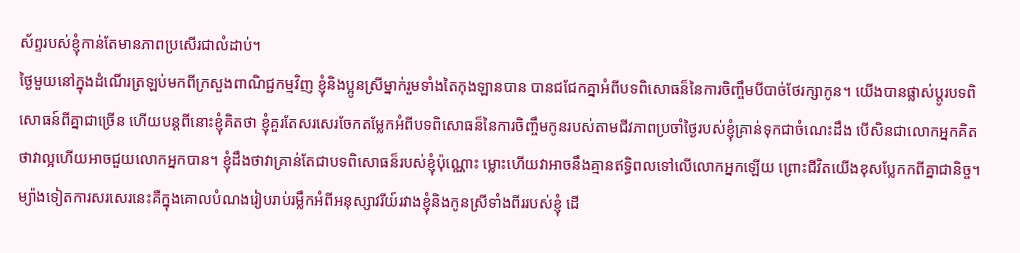ស័ព្ទរបស់ខ្ញុំកាន់តែមានភាពប្រសើរជាលំដាប់។
ថ្ងៃមួយនៅក្នុងដំណើរត្រឡប់មកពីក្រសួងពាណិជ្ជកម្មវិញ ខ្ញុំនិងប្អូនស្រីម្នាក់រួមទាំងតៃកុងឡានបាន បានជជែកគ្នាអំពីបទពិសោធន៏នៃការចិញ្ចឹមបីបាច់ថែរក្សាកូន។ យើងបានផ្លាស់ប្តូរបទពិសោធន៍ពីគ្នាជាច្រើន ហើយបន្តពីនោះខ្ញុំគិតថា ខ្ញុំគួរតែសរសេរចែកតម្លែកអំពីបទពិសោធន៏នៃការចិញ្ចឹមកូនរបស់តាមជីវភាពប្រចាំថ្ងៃរបស់ខ្ញុំគ្រាន់ទុកជាចំណេះដឹង បើសិនជាលោកអ្នកគិតថាវាល្អហើយអាចជួយលោកអ្នកបាន។ ខ្ញុំដឹងថាវាគ្រាន់តែជាបទពិសោធន៏របស់ខ្ញុំប៉ុណ្ណោះ ម្លោះហើយវាអាចនឹងគ្មានឥទ្ធិពលទៅលើលោកអ្នកឡើយ ព្រោះជីវិតយើងខុសប្លែកកពីគ្នាជានិច្ច។ ម្យ៉ាងទៀតការសរសេរនេះគឺក្នុងគោលបំណងរៀបរាប់រម្លឹកអំពីអនុស្សាវរីយ៍រវាងខ្ញុំនិងកូនស្រីទាំងពីររបស់ខ្ញុំ ដើ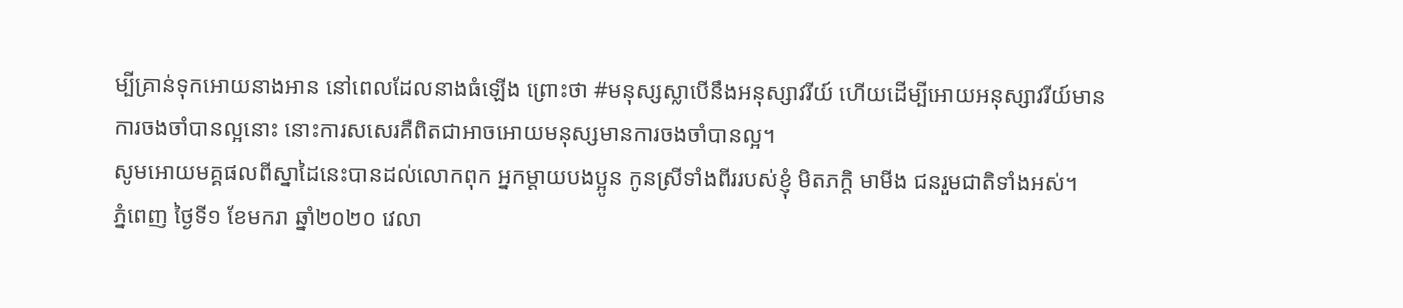ម្បីគ្រាន់ទុកអោយនាងអាន នៅពេលដែលនាងធំឡើង ព្រោះថា #មនុស្សស្លាបើនឹងអនុស្សាវរីយ៍ ហើយដើម្បីអោយអនុស្សាវរីយ៍មានការចងចាំបានល្អនោះ នោះការសសេរគឺពិតជាអាចអោយមនុស្សមានការចងចាំបានល្អ។
សូមអោយមគ្គផលពីស្នាដៃនេះបានដល់លោកពុក អ្នកម្តាយបងប្អូន កូនស្រីទាំងពីររបស់ខ្ញុំ មិតភក្តិ មាមីង ជនរួមជាតិទាំងអស់។
ភ្នំពេញ ថ្ងៃទី១ ខែមករា ឆ្នាំ២០២០ វេលា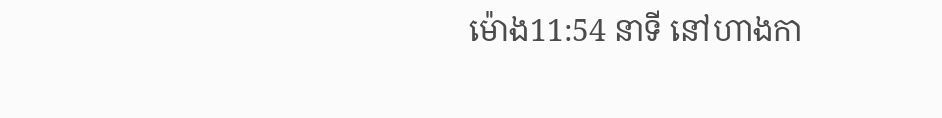ម៉ោង11:54 នាទី នៅហាងកា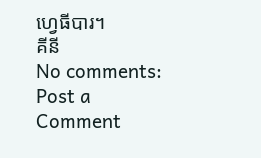ហ្វេធីបារ។
គីនី
No comments:
Post a Comment